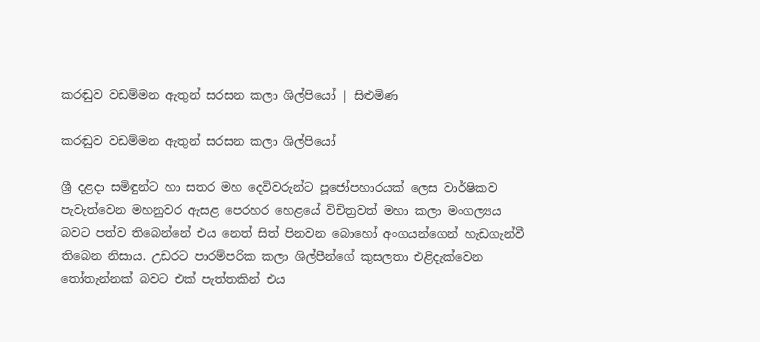කරඬුව වඩම්මන ඇතුන් සරසන කලා ශිල්පියෝ | සිළුමිණ

කරඬුව වඩම්මන ඇතුන් සරසන කලා ශිල්පියෝ

ශ්‍රී දළදා සමිඳුන්ට හා සතර මහ දෙවිවරුන්ට පූජෝපහාරයක් ලෙස වාර්ෂිකව පැවැත්වෙන මහනුවර ඇසළ පෙරහර හෙළයේ විචිත්‍රවත් මහා කලා මංගල්‍යය බවට පත්ව තිබෙන්නේ එය නෙත් සිත් පිනවන බොහෝ අංගයන්ගෙන් හැඩගැන්වී තිබෙන නිසාය. උඩරට පාරම්පරික කලා ශිල්පීන්ගේ කුසලතා එළිදැක්වෙන තෝතැන්නක් බවට එක් පැත්තකින් එය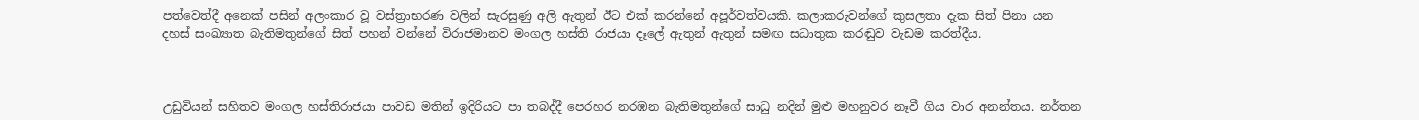පත්වෙත්දී අනෙක් පසින් අලංකාර වූ වස්ත්‍රාභරණ වලින් සැරසුණු අලි ඇතුන් ඊට එක් කරන්නේ අපූර්වත්වයකි. කලාකරුවන්ගේ කුසලතා දැක සිත් පිනා යන දහස් සංඛ්‍යාත බැතිමතුන්ගේ සිත් පහන් වන්නේ විරාජමානව මංගල හස්ති රාජයා දෑලේ ඇතුන් ඇතුන් සමඟ සධාතුක කරඬුව වැඩම කරත්දීය.



උඩුවියන් සහිතව මංගල හස්තිරාජයා පාවඩ මතින් ඉදිරියට පා තබද්දී පෙරහර නරඹන බැතිමතුන්ගේ සාධු නදින් මුළු මහනුවර නෑවී ගිය වාර අනන්තය. නර්තන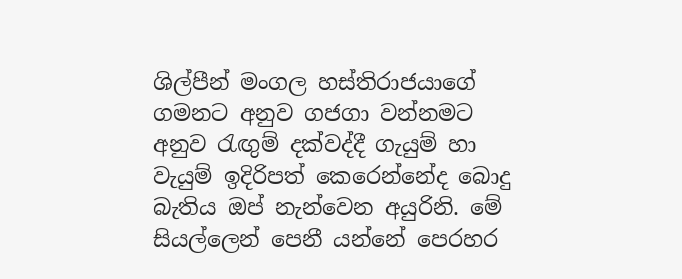ශිල්පීන් මංගල හස්තිරාජයාගේ ගමනට අනුව ගජගා වන්නමට අනුව රැඟුම් දක්වද්දී ගැයුම් හා වැයුම් ඉදිරිපත් කෙරෙන්නේද බොදු බැතිය ඔප් නැන්වෙන අයුරිනි. මේ සියල්ලෙන් පෙනී යන්නේ පෙරහර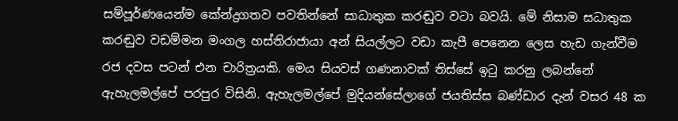සම්පූර්ණයෙන්ම කේන්ද්‍රගතව පවතින්නේ සාධාතුක කරඬුව වටා බවයි. මේ නිසාම සධාතුක කරඬුව වඩම්මන මංගල හස්තිරාජායා අන් සියල්ලට වඩා කැපී පෙනෙන ලෙස හැඩ ගැන්වීම රජ දවස පටන් එන චාරිත්‍රයකි. මෙය සියවස් ගණනාවක් තිස්සේ ඉටු කරනු ලබන්නේ ඇහැලමල්පේ පරපුර විසිනි. ඇහැලමල්පේ මුදියන්සේලාගේ ජයතිස්ස බණ්ඩාර දැන් වසර 48 ක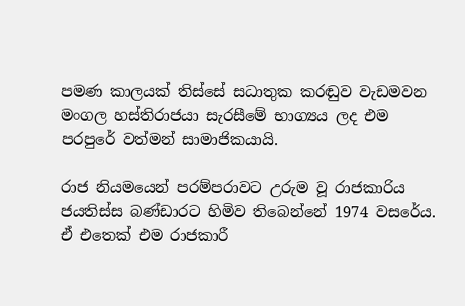පමණ කාලයක් තිස්සේ සධාතුක කරඬුව වැඩමවන මංගල හස්තිරාජයා සැරසීමේ භාග්‍යය ලද එම පරපුරේ වත්මන් සාමාජිකයායි.

රාජ නියමයෙන් පරම්පරාවට උරුම වූ රාජකාරිය ජයතිස්ස බණ්ඩාරට හිමිව තිබෙන්නේ 1974 වසරේය. ඒ එතෙක් එම රාජකාරී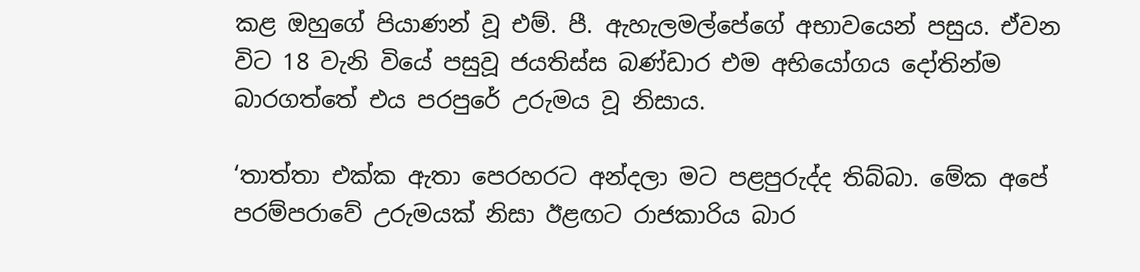කළ ඔහුගේ පියාණන් වූ එම්. පී. ඇහැලමල්පේගේ අභාවයෙන් පසුය. ඒවන විට 18 වැනි වියේ පසුවූ ජයතිස්ස බණ්ඩාර එම අභියෝගය දෝතින්ම බාරගත්තේ එය පරපුරේ උරුමය වූ නිසාය.

‘තාත්තා එක්ක ඇතා පෙරහරට අන්දලා මට පළපුරුද්ද තිබ්බා. මේක අපේ පරම්පරාවේ උරුමයක් නිසා ඊළඟට රාජකාරිය බාර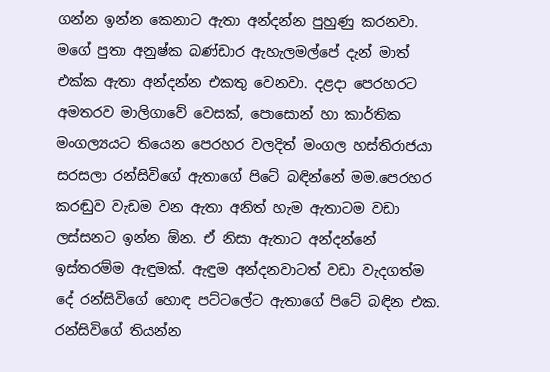ගන්න ඉන්න කෙනාට ඇතා අන්දන්න පුහුණු කරනවා. මගේ පුතා අනුෂ්ක බණ්ඩාර ඇහැලමල්පේ දැන් මාත් එක්ක ඇතා අන්දන්න එකතු වෙනවා. දළදා පෙරහරට අමතරව මාලිගාවේ වෙසක්, පොසොන් හා කාර්තික මංගල්‍යයට තියෙන පෙරහර වලදිත් මංගල හස්තිරාජයා සරසලා රන්සිවිගේ ඇතාගේ පිටේ බඳින්නේ මම.පෙරහර කරඬුව වැඩම වන ඇතා අනිත් හැම ඇතාටම වඩා ලස්සනට ඉන්න ඕන. ඒ නිසා ඇතාට අන්දන්නේ ඉස්තරම්ම ඇඳුමක්. ඇඳුම අන්දනවාටත් වඩා වැදගත්ම දේ රන්සිවිගේ හොඳ පට්ටලේට ඇතාගේ පිටේ බඳින එක. රන්සිවිගේ තියන්න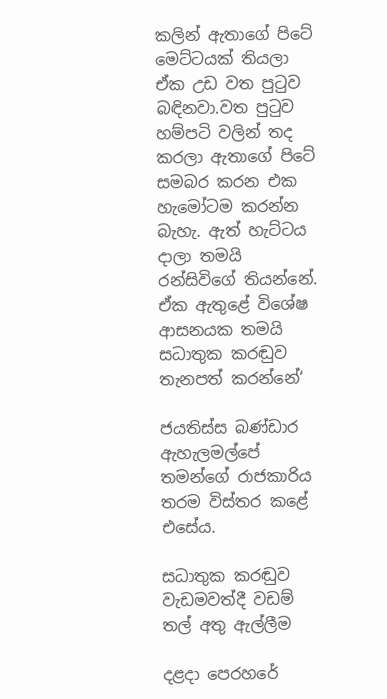කලින් ඇතාගේ පිටේ මෙට්ටයක් තියලා ඒක උඩ වත පුටුව බඳිනවා.වත පුටුව හම්පටි වලින් තද කරලා ඇතාගේ පිටේ සමබර කරන එක හැමෝටම කරන්න බැහැ. ඇත් හැට්ටය දාලා තමයි රන්සිවිගේ තියන්නේ. ඒක ඇතුළේ විශේෂ ආසනයක තමයි සධාතුක කරඬුව තැනපත් කරන්නේ‘

ජයතිස්ස බණ්ඩාර ඇහැලමල්පේ තමන්ගේ රාජකාරිය තරම විස්තර කළේ එසේය.

සධාතුක කරඬුව වැඩමවත්දී වඩම් තල් අතු ඇල්ලීම

දළදා පෙරහරේ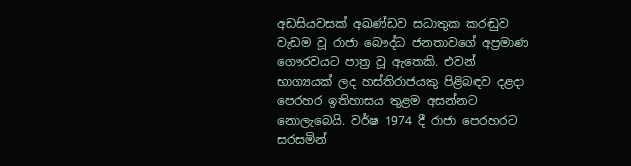අඩසියවසක් අඛණ්ඩව සධාතුක කරඬුව වැඩම වූ රාජා බෞද්ධ ජනතාවගේ අප්‍රමාණ ගෞරවයට පාත්‍ර වූ ඇතෙකි. එවන් භාග්‍යයක් ලද හස්තිරාජයකු පිළිබඳව දළදා පෙරහර ඉතිහාසය තුළම අසන්නට නොලැබෙයි. වර්ෂ 1974 දී රාජා පෙරහරට සරසමින්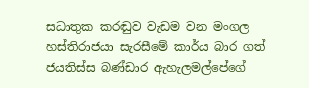සධාතුක කරඬුව වැඩම වන මංගල හස්තිරාජයා සැරසීමේ කාර්ය බාර ගත් ජයතිස්ස බණ්ඩාර ඇහැලමල්පේගේ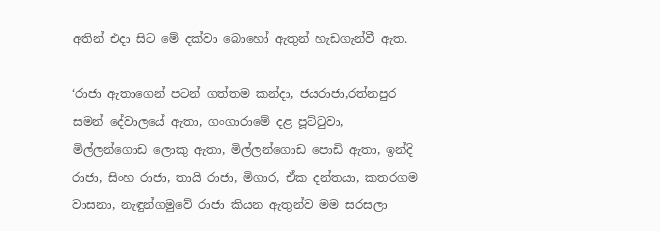අතින් එදා සිට මේ දක්වා බොහෝ ඇතුන් හැඩගැන්වී ඇත.

‘රාජා ඇතාගෙන් පටන් ගත්තම කන්දා, ජයරාජා,රත්නපුර සමන් දේවාලයේ ඇතා, ගංගාරාමේ දළ පූට්ටුවා, මිල්ලන්ගොඩ ලොකු ඇතා, මිල්ලන්ගොඩ පොඩි ඇතා, ඉන්දි රාජා, සිංහ රාජා, තායි රාජා, මිගාර, ඒක දන්තයා, කතරගම වාසනා, නැඳුන්ගමුවේ රාජා කියන ඇතුන්ව මම සරසලා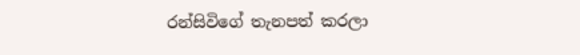රන්සිවිගේ තැනපත් කරලා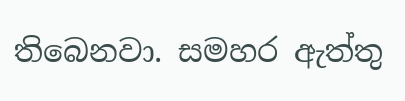තිබෙනවා. සමහර ඇත්තු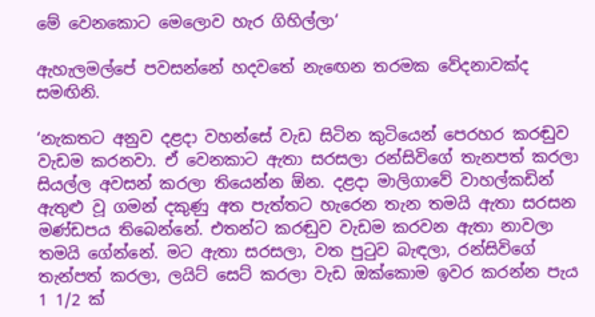මේ වෙනකොට මෙලොව හැර ගිහිල්ලා‘

ඇහැලමල්පේ පවසන්නේ හදවතේ නැඟෙන තරමක වේදනාවක්ද සමඟිනි.

‘නැකතට අනුව දළදා වහන්සේ වැඩ සිටින කුටියෙන් පෙරහර කරඬුව වැඩම කරනවා. ඒ වෙනකාට ඇතා සරසලා රන්සිවිගේ තැනපත් කරලා සියල්ල අවසන් කරලා තියෙන්න ඕන. දළදා මාලිගාවේ වාහල්කඩින් ඇතුළු වූ ගමන් දකුණු අත පැත්තට හැරෙන තැන තමයි ඇතා සරසන මණ්ඩපය තිබෙන්නේ. එතන්ට කරඬුව වැඩම කරවන ඇතා නාවලා තමයි ගේන්නේ. මට ඇතා සරසලා, වත පුටුව බැඳලා, රන්සිවිගේ තැන්පත් කරලා, ලයිට් සෙට් කරලා වැඩ ඔක්කොම ඉවර කරන්න පැය 1 1/2 ක්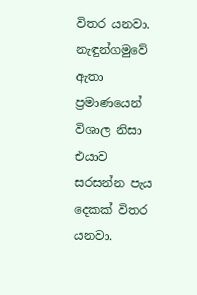විතර යනවා. නැඳුන්ගමුවේ ඇතා ප්‍රමාණයෙන් විශාල නිසා එයාව සරසන්න පැය දෙකක් විතර යනවා.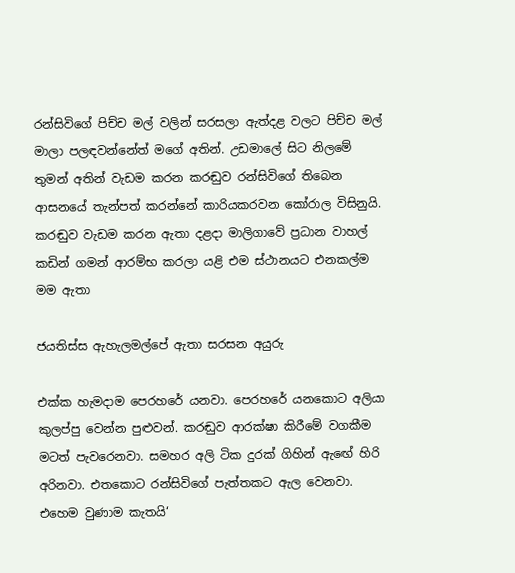රන්සිවිගේ පිච්ච මල් වලින් සරසලා ඇත්දළ වලට පිච්ච මල් මාලා පලඳවන්නේත් මගේ අතින්. උඩමාලේ සිට නිලමේ තුමන් අතින් වැඩම කරන කරඬුව රන්සිවිගේ තිබෙන ආසනයේ තැන්පත් කරන්නේ කාරියකරවන කෝරාල විසිනුයි. කරඬුව වැඩම කරන ඇතා දළදා මාලිගාවේ ප්‍රධාන වාහල් කඩින් ගමන් ආරම්භ කරලා යළි එම ස්ථානයට එනකල්ම මම ඇතා

ජයතිස්ස ඇහැලමල්පේ ඇතා සරසන අයුරු

එක්ක හැමදාම පෙරහරේ යනවා. පෙරහරේ යනකොට අලියා කුලප්පු වෙන්න පුළුවන්. කරඬුව ආරක්ෂා කිරීමේ වගකීම මටත් පැවරෙනවා. සමහර අලි ටික දුරක් ගිහින් ඇඟේ හිරි අරිනවා. එතකොට රන්සිවිගේ පැත්තකට ඇල වෙනවා. එහෙම වුණාම කැතයි‘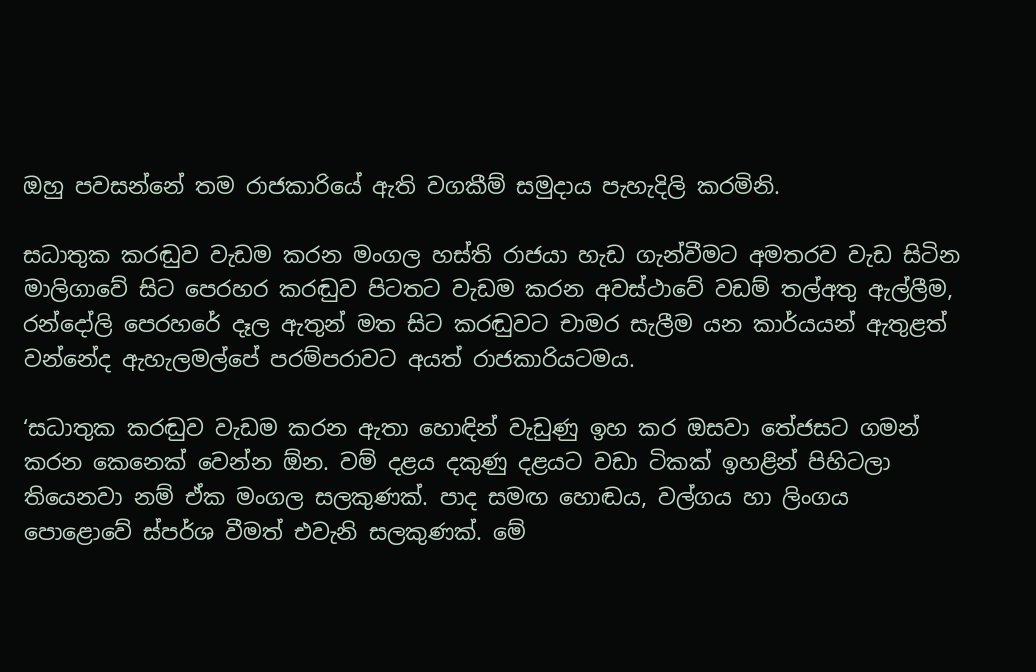ඔහු පවසන්නේ තම රාජකාරියේ ඇති වගකීම් සමුදාය පැහැදිලි කරමිනි.

සධාතුක කරඬුව වැඩම කරන මංගල හස්ති රාජයා හැඩ ගැන්වීමට අමතරව වැඩ සිටින මාලිගාවේ සිට පෙරහර කරඬුව පිටතට වැඩම කරන අවස්ථාවේ වඩම් තල්අතු ඇල්ලීම, රන්දෝලි පෙරහරේ දෑල ඇතුන් මත සිට කරඬුවට චාමර සැලීම යන කාර්යයන් ඇතුළත් වන්නේද ඇහැලමල්පේ පරම්පරාවට අයත් රාජකාරියටමය.

‘සධාතුක කරඬුව වැඩම කරන ඇතා හොඳින් වැඩුණු ඉහ කර ඔසවා තේජසට ගමන් කරන කෙනෙක් වෙන්න ඕන. වම් දළය දකුණු දළයට වඩා ටිකක් ඉහළින් පිහිටලා තියෙනවා නම් ඒක මංගල සලකුණක්. පාද සමඟ හොඬය, වල්ගය හා ලිංගය පොළොවේ ස්පර්ශ වීමත් එවැනි සලකුණක්. මේ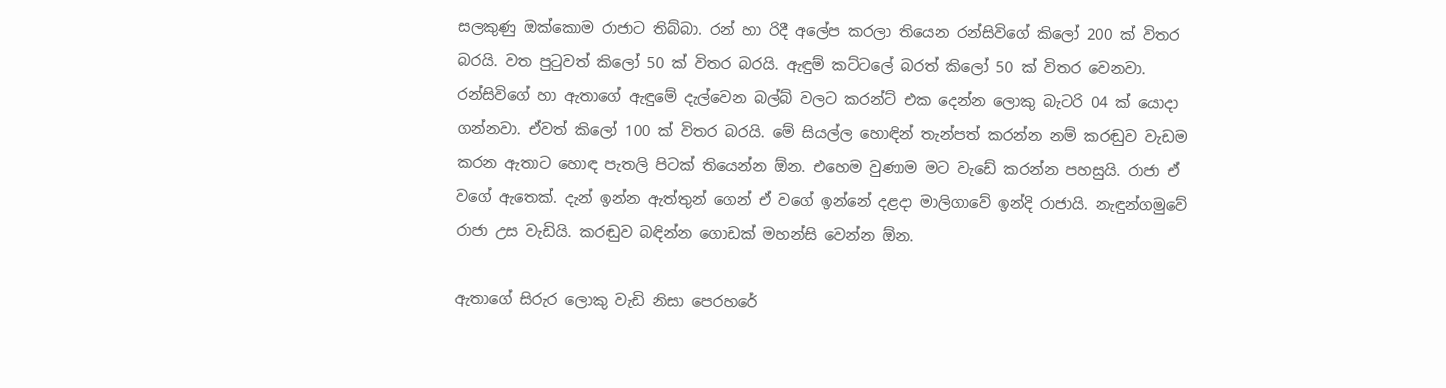සලකුණු ඔක්කොම රාජාට තිබ්බා. රන් හා රිදී අලේප කරලා තියෙන රන්සිවිගේ කිලෝ 200 ක් විතර බරයි. වත පුටුවත් කිලෝ 50 ක් විතර බරයි. ඇඳුම් කට්ටලේ බරත් කිලෝ 50 ක් විතර වෙනවා. රන්සිවිගේ හා ඇතාගේ ඇඳුමේ දැල්වෙන බල්බ් වලට කරන්ට් එක දෙන්න ලොකු බැටරි 04 ක් යොදා ගන්නවා. ඒවත් කිලෝ 100 ක් විතර බරයි. මේ සියල්ල හොඳින් තැන්පත් කරන්න නම් කරඬුව වැඩම කරන ඇතාට හොඳ පැතලි පිටක් තියෙන්න ඕන. එහෙම වුණාම මට වැඩේ කරන්න පහසුයි. රාජා ඒ වගේ ඇතෙක්. දැන් ඉන්න ඇත්තුන් ගෙන් ඒ වගේ ඉන්නේ දළදා මාලිගාවේ ඉන්දි රාජායි. නැඳුන්ගමුවේ රාජා උස වැඩියි. කරඬුව බඳින්න ගොඩක් මහන්සි වෙන්න ඕන.

ඇතාගේ සිරුර ලොකු වැඩි නිසා පෙරහරේ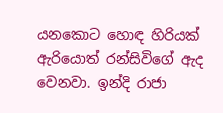යනකොට හොඳ හිරියක් ඇරියොත් රන්සිවිගේ ඇද වෙනවා. ඉන්දි රාජා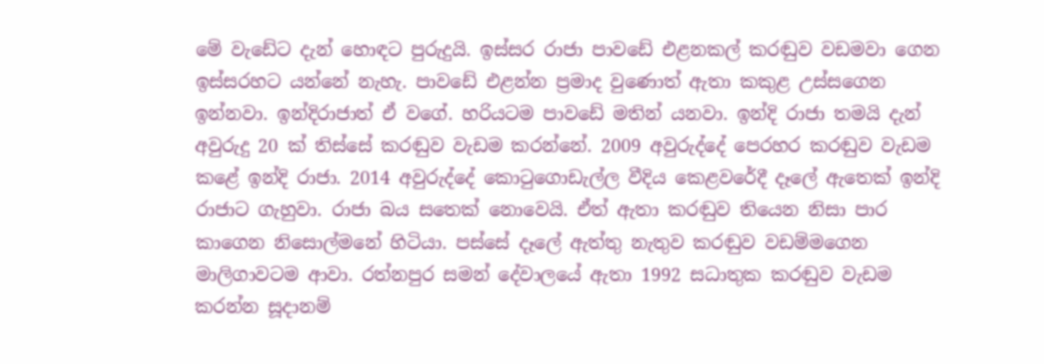මේ වැඩේට දැන් හොඳට පුරුදුයි. ඉස්සර රාජා පාවඩේ එළනකල් කරඬුව වඩමවා ගෙන ඉස්සරහට යන්නේ නැහැ. පාවඩේ එළන්න ප්‍රමාද වුණොත් ඇතා කකුළ උස්සගෙන ඉන්නවා. ඉන්දිරාජාත් ඒ වගේ. හරියටම පාවඩේ මතින් යනවා. ඉන්දි රාජා තමයි දැන් අවුරුදු 20 ක් තිස්සේ කරඬුව වැඩම කරන්නේ. 2009 අවුරුද්දේ පෙරහර කරඬුව වැඩම කළේ ඉන්දි රාජා. 2014 අවුරුද්දේ කොටුගොඩැල්ල වීදිය කෙළවරේදී දෑලේ ඇතෙක් ඉන්දි රාජාට ගැහුවා. රාජා බය සතෙක් නොවෙයි. ඒත් ඇතා කරඬුව තියෙන නිසා පාර කාගෙන නිසොල්මනේ හිටියා. පස්සේ දෑලේ ඇත්තු නැතුව කරඬුව වඩම්මගෙන මාලිගාවටම ආවා. රත්නපුර සමන් දේවාලයේ ඇතා 1992 සධාතුක කරඬුව වැඩම කරන්න සූදානම්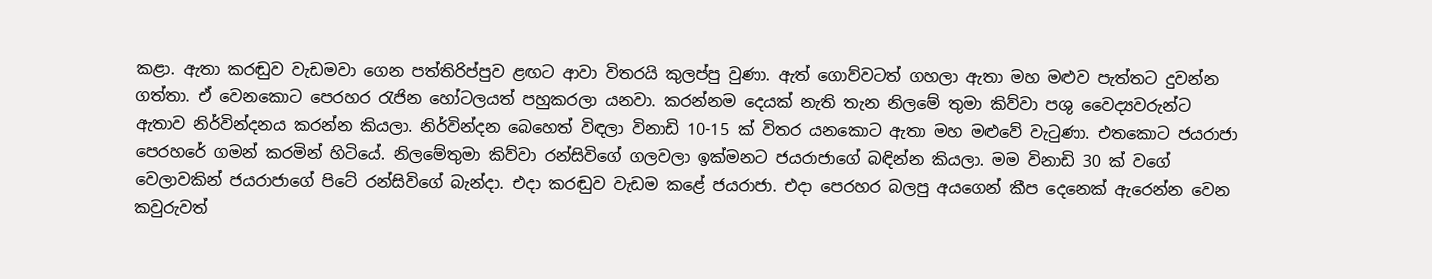කළා. ඇතා කරඬුව වැඩමවා ගෙන පත්තිරිප්පුව ළඟට ආවා විතරයි කුලප්පු වුණා. ඇත් ගොව්වටත් ගහලා ඇතා මහ මළුව පැත්තට දුවන්න ගත්තා. ඒ වෙනකොට පෙරහර රැජින හෝටලයත් පහුකරලා යනවා. කරන්නම දෙයක් නැති තැන නිලමේ තුමා කිව්වා පශු වෛද්‍යවරුන්ට ඇතාව නිර්වින්දනය කරන්න කියලා. නිර්වින්දන බෙහෙත් විඳලා විනාඩි 10-15 ක් විතර යනකොට ඇතා මහ මළුවේ වැටුණා. එතකොට ජයරාජා පෙරහරේ ගමන් කරමින් හිටියේ. නිලමේතුමා කිව්වා රන්සිවිගේ ගලවලා ඉක්මනට ජයරාජාගේ බඳින්න කියලා. මම විනාඩි 30 ක් වගේ වෙලාවකින් ජයරාජාගේ පිටේ රන්සිවිගේ බැන්දා. එදා කරඬුව වැඩම කළේ ජයරාජා. එදා පෙරහර බලපු අයගෙන් කීප දෙනෙක් ඇරෙන්න වෙන කවුරුවත්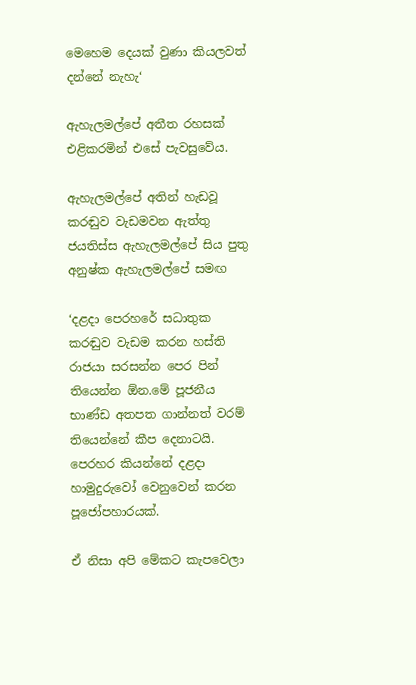මෙහෙම දෙයක් වුණා කියලවත් දන්නේ නැහැ‘

ඇහැලමල්පේ අතීත රහසක් එළිකරමින් එසේ පැවසුවේය.

ඇහැලමල්පේ අතින් හැඩවූ කරඬුව වැඩමවන ඇත්තු
ජයතිස්ස ඇහැලමල්පේ සිය පුතු අනුෂ්ක ඇහැලමල්පේ සමඟ

‘දළදා පෙරහරේ සධාතුක කරඬුව වැඩම කරන හස්ති රාජයා සරසන්න පෙර පින් තියෙන්න ඕන.මේ පූජනීය භාණ්ඩ අතපත ගාන්නත් වරම් තියෙන්නේ කීප දෙනාටයි. පෙරහර කියන්නේ දළදා හාමුදුරුවෝ වෙනුවෙන් කරන පූජෝපහාරයක්.

ඒ නිසා අපි මේකට කැපවෙලා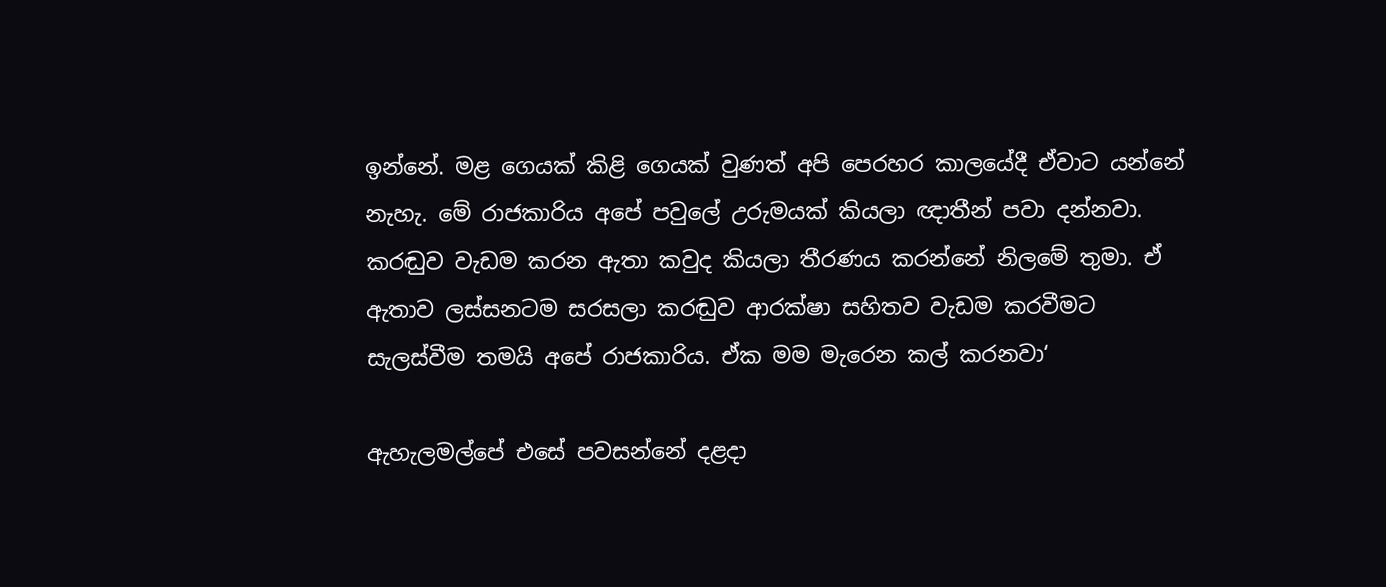ඉන්නේ. මළ ගෙයක් කිළි ගෙයක් වුණත් අපි පෙරහර කාලයේදී ඒවාට යන්නේ නැහැ. මේ රාජකාරිය අපේ පවුලේ උරුමයක් කියලා ඥාතීන් පවා දන්නවා. කරඬුව වැඩම කරන ඇතා කවුද කියලා තීරණය කරන්නේ නිලමේ තුමා. ඒ ඇතාව ලස්සනටම සරසලා කරඬුව ආරක්ෂා සහිතව වැඩම කරවීමට සැලස්වීම තමයි අපේ රාජකාරිය. ඒක මම මැරෙන කල් කරනවා‘

ඇහැලමල්පේ එසේ පවසන්නේ දළදා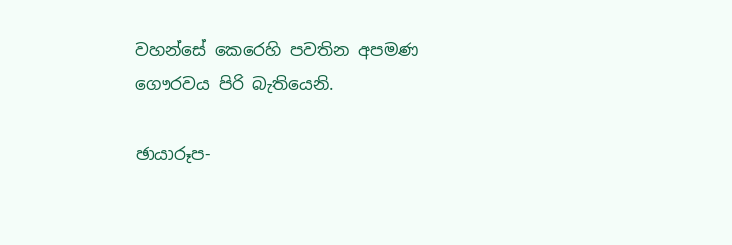වහන්සේ කෙරෙහි පවතින අපමණ ගෞරවය පිරි බැතියෙනි.

ඡායාරූප-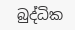බුද්ධික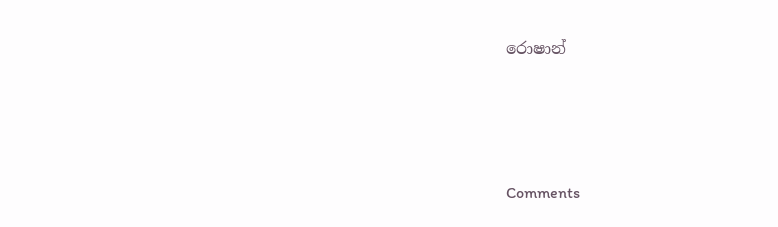රොෂාන්




Comments